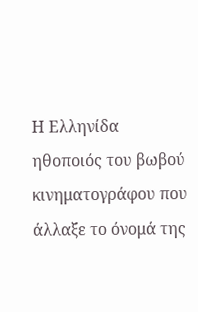Η Ελληνίδα ηθοποιός του βωβού κινηματογράφου που άλλαξε το όνομά της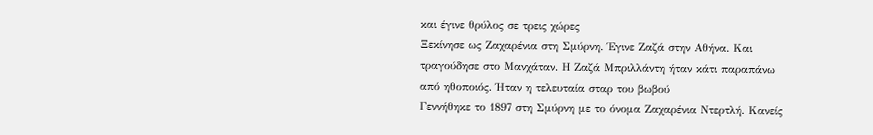και έγινε θρύλος σε τρεις χώρες
Ξεκίνησε ως Ζαχαρένια στη Σμύρνη. Έγινε Ζαζά στην Αθήνα. Και τραγούδησε στο Μανχάταν. Η Ζαζά Μπριλλάντη ήταν κάτι παραπάνω από ηθοποιός. Ήταν η τελευταία σταρ του βωβού
Γεννήθηκε το 1897 στη Σμύρνη με το όνομα Ζαχαρένια Ντερτλή. Κανείς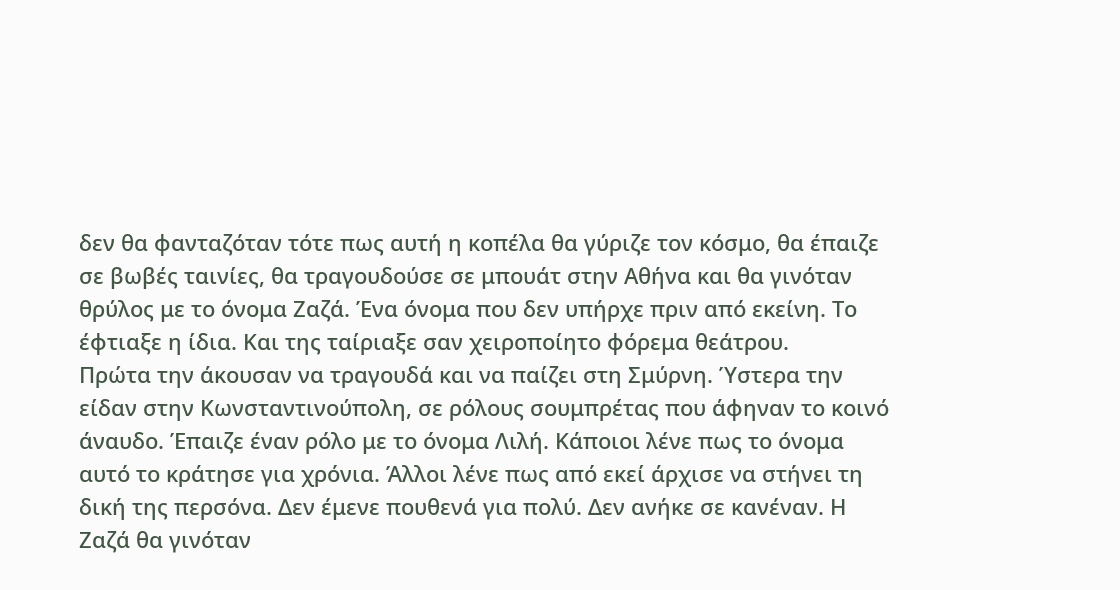δεν θα φανταζόταν τότε πως αυτή η κοπέλα θα γύριζε τον κόσμο, θα έπαιζε σε βωβές ταινίες, θα τραγουδούσε σε μπουάτ στην Αθήνα και θα γινόταν θρύλος με το όνομα Ζαζά. Ένα όνομα που δεν υπήρχε πριν από εκείνη. Το έφτιαξε η ίδια. Και της ταίριαξε σαν χειροποίητο φόρεμα θεάτρου.
Πρώτα την άκουσαν να τραγουδά και να παίζει στη Σμύρνη. Ύστερα την είδαν στην Κωνσταντινούπολη, σε ρόλους σουμπρέτας που άφηναν το κοινό άναυδο. Έπαιζε έναν ρόλο με το όνομα Λιλή. Κάποιοι λένε πως το όνομα αυτό το κράτησε για χρόνια. Άλλοι λένε πως από εκεί άρχισε να στήνει τη δική της περσόνα. Δεν έμενε πουθενά για πολύ. Δεν ανήκε σε κανέναν. Η Ζαζά θα γινόταν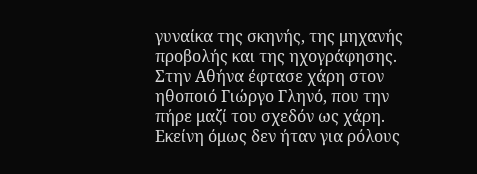γυναίκα της σκηνής, της μηχανής προβολής και της ηχογράφησης.
Στην Αθήνα έφτασε χάρη στον ηθοποιό Γιώργο Γληνό, που την πήρε μαζί του σχεδόν ως χάρη. Εκείνη όμως δεν ήταν για ρόλους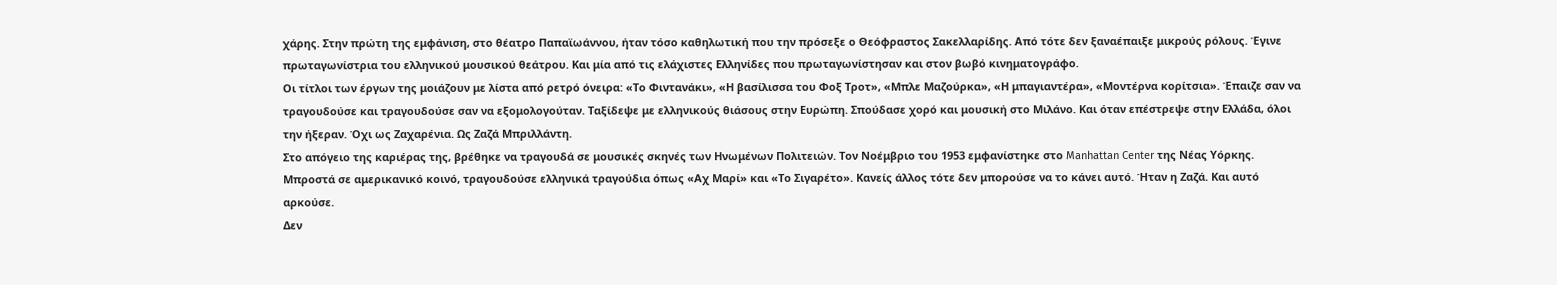χάρης. Στην πρώτη της εμφάνιση, στο θέατρο Παπαϊωάννου, ήταν τόσο καθηλωτική που την πρόσεξε ο Θεόφραστος Σακελλαρίδης. Από τότε δεν ξαναέπαιξε μικρούς ρόλους. Έγινε πρωταγωνίστρια του ελληνικού μουσικού θεάτρου. Και μία από τις ελάχιστες Ελληνίδες που πρωταγωνίστησαν και στον βωβό κινηματογράφο.
Οι τίτλοι των έργων της μοιάζουν με λίστα από ρετρό όνειρα: «Το Φιντανάκι», «Η βασίλισσα του Φοξ Τροτ», «Μπλε Μαζούρκα», «Η μπαγιαντέρα», «Μοντέρνα κορίτσια». Έπαιζε σαν να τραγουδούσε και τραγουδούσε σαν να εξομολογούταν. Ταξίδεψε με ελληνικούς θιάσους στην Ευρώπη. Σπούδασε χορό και μουσική στο Μιλάνο. Και όταν επέστρεψε στην Ελλάδα, όλοι την ήξεραν. Όχι ως Ζαχαρένια. Ως Ζαζά Μπριλλάντη.
Στο απόγειο της καριέρας της, βρέθηκε να τραγουδά σε μουσικές σκηνές των Ηνωμένων Πολιτειών. Τον Νοέμβριο του 1953 εμφανίστηκε στο Manhattan Center της Νέας Υόρκης. Μπροστά σε αμερικανικό κοινό, τραγουδούσε ελληνικά τραγούδια όπως «Αχ Μαρί» και «Το Σιγαρέτο». Κανείς άλλος τότε δεν μπορούσε να το κάνει αυτό. Ήταν η Ζαζά. Και αυτό αρκούσε.
Δεν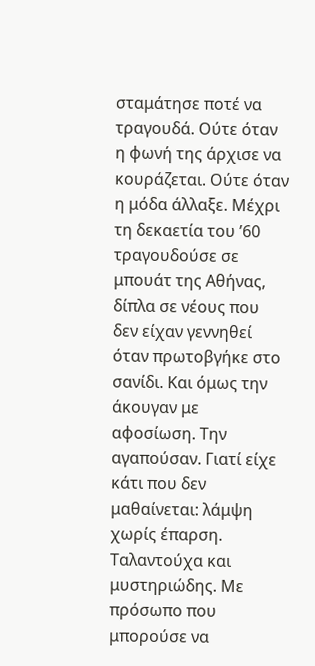σταμάτησε ποτέ να τραγουδά. Ούτε όταν η φωνή της άρχισε να κουράζεται. Ούτε όταν η μόδα άλλαξε. Μέχρι τη δεκαετία του ’60 τραγουδούσε σε μπουάτ της Αθήνας, δίπλα σε νέους που δεν είχαν γεννηθεί όταν πρωτοβγήκε στο σανίδι. Και όμως την άκουγαν με αφοσίωση. Την αγαπούσαν. Γιατί είχε κάτι που δεν μαθαίνεται: λάμψη χωρίς έπαρση. Ταλαντούχα και μυστηριώδης. Με πρόσωπο που μπορούσε να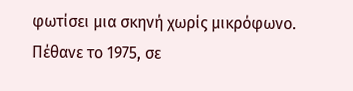φωτίσει μια σκηνή χωρίς μικρόφωνο.
Πέθανε το 1975, σε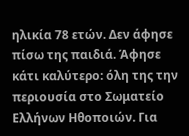ηλικία 78 ετών. Δεν άφησε πίσω της παιδιά. Άφησε κάτι καλύτερο: όλη της την περιουσία στο Σωματείο Ελλήνων Ηθοποιών. Για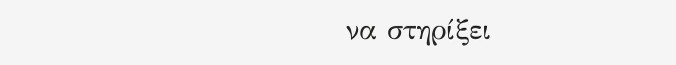να στηρίξει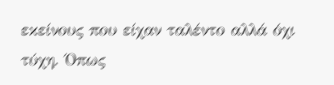εκείνους που είχαν ταλέντο αλλά όχι τύχη. Όπως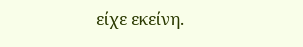είχε εκείνη.